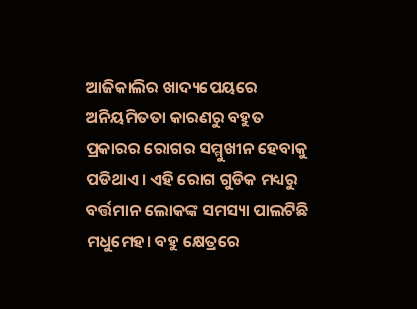ଆଜିକାଲିର ଖାଦ୍ୟପେୟରେ ଅନିୟମିତତା କାରଣରୁ ବହୁତ ପ୍ରକାରର ରୋଗର ସମ୍ମୁଖୀନ ହେବାକୁ ପଡିଥାଏ। ଏହି ରୋଗ ଗୁଡିକ ମଧ୍ୟରୁ ବର୍ତ୍ତମାନ ଲୋକଙ୍କ ସମସ୍ୟା ପାଲଟିଛି ମଧୁମେହ। ବହୁ କ୍ଷେତ୍ରରେ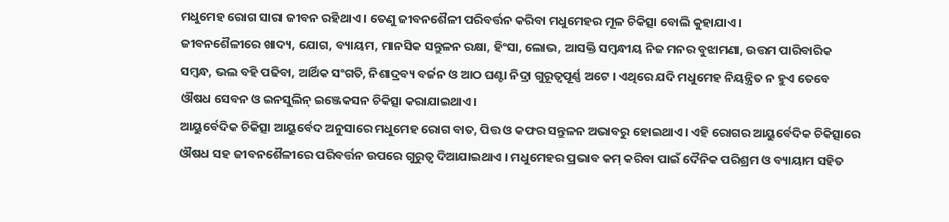ମଧୁମେହ ରୋଗ ସାରା ଜୀବନ ରହିଥାଏ । ତେଣୁ ଜୀବନଶୈଳୀ ପରିବର୍ତ୍ତନ କରିବା ମଧୁମେହର ମୂଳ ଚିକିତ୍ସା ବୋଲି କୁହାଯାଏ।
ଜୀବନଶୈଳୀରେ ଖାଦ୍ୟ, ଯୋଗ, ବ୍ୟାୟମ, ମାନସିକ ସନ୍ତୁଳନ ରକ୍ଷା, ହିଂସା, ଲୋଭ, ଆସକ୍ତି ସମ୍ବନ୍ଧୀୟ ନିଜ ମନର ବୁଝାମଣା, ଉତ୍ତମ ପାରିବାରିକ ସମ୍ବନ୍ଧ, ଭଲ ବହି ପଢିବା, ଆର୍ଥିକ ସଂଗତି, ନିଶାଦ୍ରବ୍ୟ ବର୍ଜନ ଓ ଆଠ ଘଣ୍ଟା ନିଦ୍ରା ଗୁରୂତ୍ଵପୂର୍ଣ୍ଣ ଅଟେ । ଏଥିରେ ଯଦି ମଧୁମେହ ନିୟନ୍ତ୍ରିତ ନ ହୁଏ ତେବେ ଔଷଧ ସେବନ ଓ ଇନସୁଲିନ୍ ଇଞ୍ଜେକସନ ଚିକିତ୍ସା କରାଯାଇଥାଏ।
ଆୟୁର୍ବେଦିକ ଚିକିତ୍ସା ଆୟୁର୍ବେଦ ଅନୁସାରେ ମଧୁମେହ ରୋଗ ବାତ, ପିତ୍ତ ଓ କଫର ସନ୍ତୁଳନ ଅଭାବରୁ ହୋଇଥାଏ । ଏହି ରୋଗର ଆୟୁର୍ବେଦିକ ଚିକିତ୍ସାରେ ଔଷଧ ସହ ଜୀବନଶୈଳୀରେ ପରିବର୍ତ୍ତନ ଉପରେ ଗୁରୁତ୍ୱ ଦିଆଯାଇଥାଏ । ମଧୁମେହର ପ୍ରଭାବ କମ୍ କରିବା ପାଇଁ ଦୈନିକ ପରିଶ୍ରମ ଓ ବ୍ୟାୟାମ ସହିତ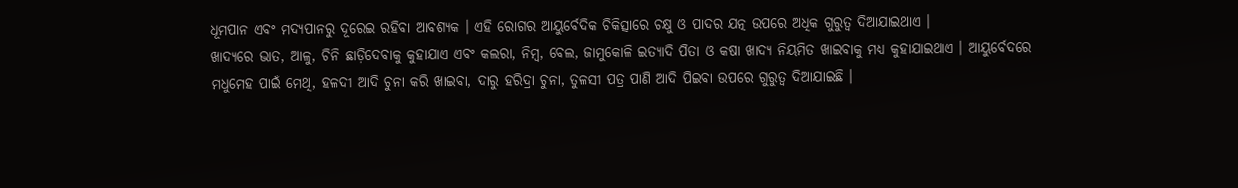ଧୂମପାନ ଏବଂ ମଦ୍ୟପାନରୁ ଦୂରେଇ ରହିବା ଆବଶ୍ୟକ । ଏହି ରୋଗର ଆୟୁର୍ବେଦିକ ଚିକିତ୍ସାରେ ଚକ୍ଷୁ ଓ ପାଦର ଯତ୍ନ ଉପରେ ଅଧିକ ଗୁରୁତ୍ୱ ଦିଆଯାଇଥାଏ ।
ଖାଦ୍ୟରେ ଭାତ, ଆଳୁ, ଚିନି ଛାଡ଼ିଦେବାକୁ କୁହାଯାଏ ଏବଂ କଲରା, ନିମ୍ବ, ବେଲ, ଜାମୁକୋଳି ଇତ୍ୟାଦି ପିତା ଓ କଷା ଖାଦ୍ୟ ନିୟମିତ ଖାଇବାକୁ ମଧ୍ୟ କୁହାଯାଇଥାଏ । ଆୟୁର୍ବେଦରେ ମଧୁମେହ ପାଇଁ ମେଥି, ହଳଦୀ ଆଦି ଚୁନା କରି ଖାଇବା, ଦାରୁ ହରିଦ୍ରା ଚୁନା, ତୁଳସୀ ପତ୍ର ପାଣି ଆଦି ପିଇବା ଉପରେ ଗୁରୁତ୍ୱ ଦିଆଯାଇଛି ।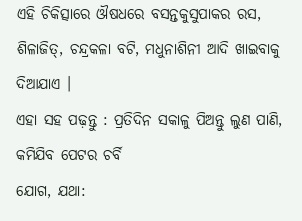ଏହି ଚିକିତ୍ସାରେ ଔଷଧରେ ବସନ୍ତକୁସୁପାକର ରସ, ଶିଳାଜିତ୍, ଚନ୍ଦ୍ରକଳା ବଟି, ମଧୁନାଶିନୀ ଆଦି ଖାଇବାକୁ ଦିଆଯାଏ ।
ଏହା ସହ ପଢ଼ନ୍ତୁ : ପ୍ରତିଦିନ ସକାଳୁ ପିଅନ୍ତୁ ଲୁଣ ପାଣି, କମିଯିବ ପେଟର ଚର୍ବି
ଯୋଗ, ଯଥା: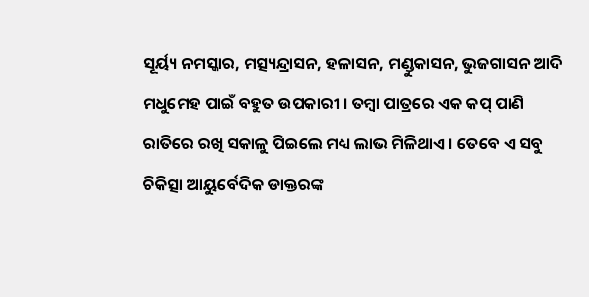ସୂର୍ୟ୍ୟ ନମସ୍କାର, ମତ୍ସ୍ୟନ୍ଦ୍ରାସନ, ହଳାସନ, ମଣ୍ଡୁକାସନ, ଭୁଜଗାସନ ଆଦି ମଧୁମେହ ପାଇଁ ବହୁତ ଉପକାରୀ । ତମ୍ବା ପାତ୍ରରେ ଏକ କପ୍ ପାଣି ରାତିରେ ରଖି ସକାଳୁ ପିଇଲେ ମଧ୍ୟ ଲାଭ ମିଳିଥାଏ । ତେବେ ଏ ସବୁ ଚିକିତ୍ସା ଆୟୁର୍ବେଦିକ ଡାକ୍ତରଙ୍କ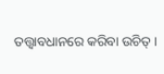ତତ୍ତ୍ୱାବଧାନରେ କରିବା ଉଚିତ୍ ।